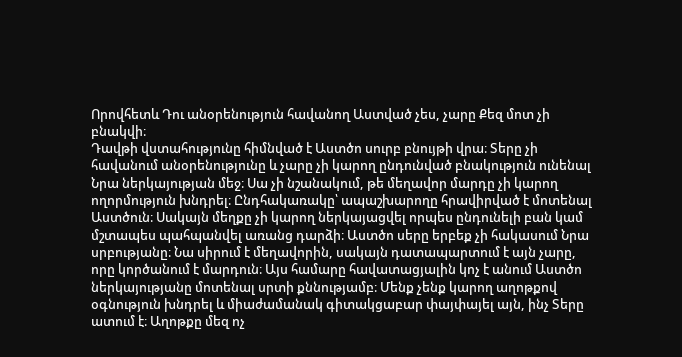Որովհետև Դու անօրենություն հավանող Աստված չես, չարը Քեզ մոտ չի բնակվի։
Դավթի վստահությունը հիմնված է Աստծո սուրբ բնույթի վրա։ Տերը չի հավանում անօրենությունը և չարը չի կարող ընդունված բնակություն ունենալ Նրա ներկայության մեջ։ Սա չի նշանակում, թե մեղավոր մարդը չի կարող ողորմություն խնդրել։ Ընդհակառակը՝ ապաշխարողը հրավիրված է մոտենալ Աստծուն։ Սակայն մեղքը չի կարող ներկայացվել որպես ընդունելի բան կամ մշտապես պահպանվել առանց դարձի։ Աստծո սերը երբեք չի հակասում Նրա սրբությանը։ Նա սիրում է մեղավորին, սակայն դատապարտում է այն չարը, որը կործանում է մարդուն։ Այս համարը հավատացյալին կոչ է անում Աստծո ներկայությանը մոտենալ սրտի քննությամբ։ Մենք չենք կարող աղոթքով օգնություն խնդրել և միաժամանակ գիտակցաբար փայփայել այն, ինչ Տերը ատում է։ Աղոթքը մեզ ոչ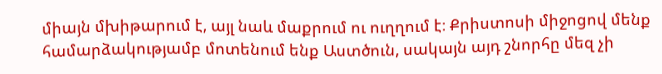միայն մխիթարում է, այլ նաև մաքրում ու ուղղում է։ Քրիստոսի միջոցով մենք համարձակությամբ մոտենում ենք Աստծուն, սակայն այդ շնորհը մեզ չի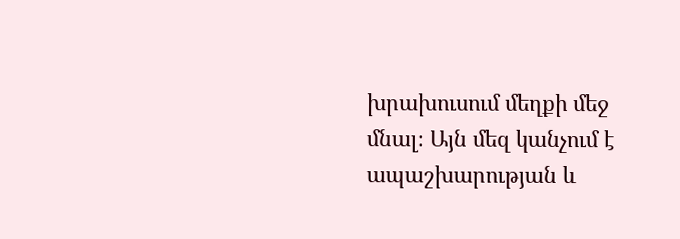խրախուսում մեղքի մեջ մնալ։ Այն մեզ կանչում է ապաշխարության և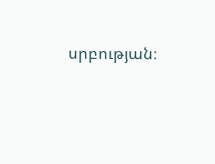սրբության։